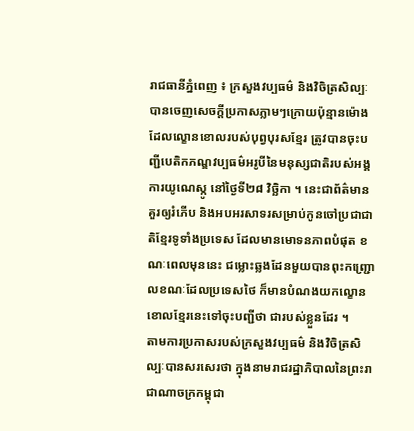រាជធានីភ្នំពេញ ៖ ក្រសួងវប្បធម៌ និងវិចិត្រសិល្បៈ បានចេញសេចក្តីប្រកាសភ្លាមៗក្រោយប៉ុន្មានម៉ោងដែលល្ខោនខោលរបស់បុព្វបុរសខ្មែរ ត្រូវបានចុះបញ្ជីបេតិកភណ្ឌវប្បធម៌អរូបីនៃមនុស្សជាតិរបស់អង្គការយូណេស្កូ នៅថ្ងៃទី២៨ វិច្ឆិកា ។ នេះជាព័ត៌មានគួរឲ្យរំភើប និងអបអរសាទរសម្រាប់កូនចៅប្រជាជាតិខ្មែរទូទាំងប្រទេស ដែលមានមោទនភាពបំផុត ខណៈពេលមុននេះ ជម្លោះឆ្លងដែនមួយបានពុះកញ្ជ្រោលខណៈដែលប្រទេសថៃ ក៏មានបំណងយកល្ខោនខោលខ្មែរនេះទៅចុះបញ្ជីថា ជារបស់ខ្លួនដែរ ។
តាមការប្រកាសរបស់ក្រសួងវប្បធម៌ និងវិចិត្រសិល្បៈបានសរសេរថា ក្នុងនាមរាជរដ្ឋាភិបាលនៃព្រះរាជាណាចក្រកម្ពុជា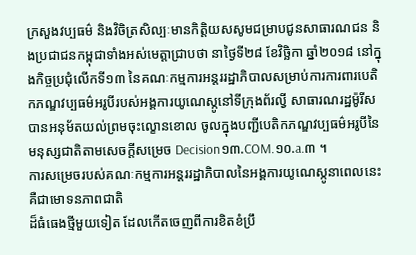ក្រសួងវប្បធម៌ និងវិចិត្រសិល្បៈមានកិត្តិយសសូមជម្រាបជូនសាធារណជន និងប្រជាជនកម្ពុជាទាំងអស់មេត្តាជ្រាបថា នាថ្ងៃទី២៨ ខែវិច្ឆិកា ឆ្នាំ២០១៨ នៅក្នុងកិច្ចប្រជុំលើកទី១៣ នៃគណៈកម្មការអន្តររដ្ឋាភិបាលសម្រាប់ការការពារបេតិកភណ្ឌវប្បធម៌អរូបីរបស់អង្គការយូណេស្កូនៅទីក្រុងព័រល្វី សាធារណរដ្ឋម៉ូរីស បានអនុម័តយល់ព្រមចុះល្ខោនខោល ចូលក្នុងបញ្ជីបេតិកភណ្ឌវប្បធម៌អរូបីនៃមនុស្សជាតិតាមសេចក្តីសម្រេច Decision១៣.COM.១០.a.៣ ។
ការសម្រេចរបស់គណៈកម្មការអន្តររដ្ឋាភិបាលនៃអង្គការយូណេស្កូនាពេលនេះ គឺជាមោទនភាពជាតិ
ដ៏ធំធេងថ្មីមួយទៀត ដែលកើតចេញពីការខិតខំប្រឹ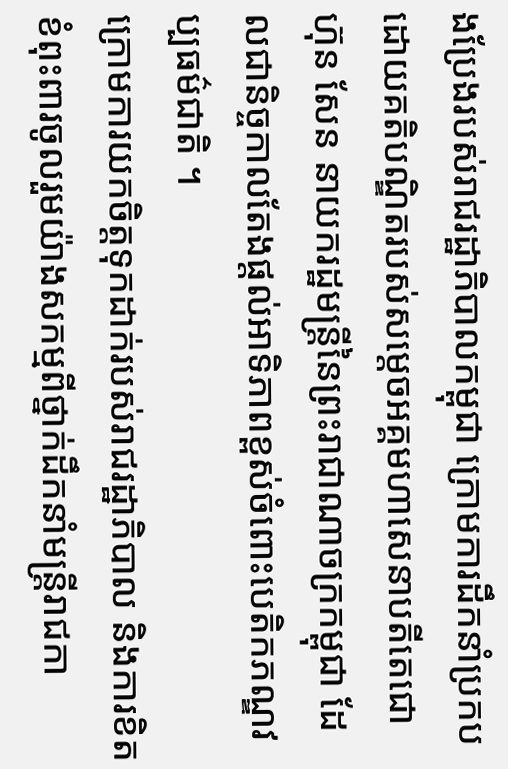ងប្រែងរបស់រាជរដ្ឋាភិបាលកម្ពុជា ក្រោមការដឹកនាំប្រកបដោយគតិបណ្ឌិតរបស់សម្តេចអគ្គមហាសេនាបតីតេជោ ហ៊ុន សែន នាយករដ្ឋមន្ត្រីនៃព្រះរាជាណាចក្រកម្ពុជា ដែលជានិច្ចកាលតែងផ្តល់អាទិភាពខ្ពស់ចំពោះបេតិកភណ្ឌវប្បធម៌ជាតិ ។
ក្រោមការយកចិត្តទុកដាក់របស់រាជរដ្ឋាភិបាល និងការខិតខំពុះពារចូលរួមយ៉ាងសកម្មពីថ្នាក់ដឹកនាំមន្ត្រីរាជកា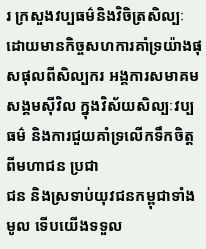រ ក្រសួងវប្បធម៌និងវិចិត្រសិល្បៈ ដោយមានកិច្ចសហការគាំទ្រយ៉ាងផុសផុលពីសិល្បករ អង្គការសមាគម សង្គមស៊ីវិល ក្នុងវិស័យសិល្បៈវប្បធម៌ និងការជួយគាំទ្រលើកទឹកចិត្តពីមហាជន ប្រជា
ជន និងស្រទាប់យុវជនកម្ពុជាទាំងមូល ទើបយើងទទួល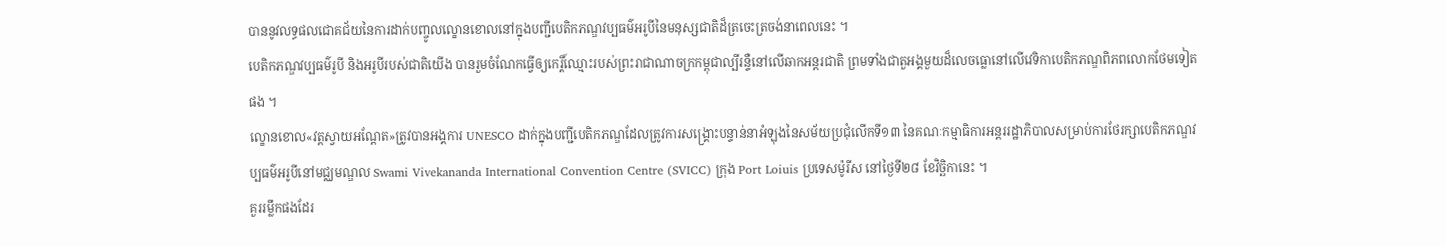បាននូវលទ្ធផលជោគជ័យនៃការដាក់បញ្ចូលល្ខោនខោលនៅក្នុងបញ្ជីបេតិកភណ្ឌវប្បធម៌អរូបីនៃមនុស្សជាតិដ៏ត្រចេះត្រចង់នាពេលនេះ ។
បេតិកភណ្ឌវប្បធម៌រូបី និងអរូបីរបស់ជាតិយើង បានរួមចំណែកធ្វើឲ្យកេរ្តិ៍ឈ្មោះរបស់ព្រះរាជាណាចក្រកម្ពុជាល្បីរន្ទឺនៅលើឆាកអន្តរជាតិ ព្រមទាំងជាតួអង្គមួយដ៏លេចធ្លោនៅលើវេទិកាបេតិកភណ្ឌពិភពលោកថែមទៀតផង ។
ល្ខោនខោល«វត្តស្វាយអណ្ដែត»ត្រូវបានអង្គការ UNESCO ដាក់ក្នុងបញ្ជីបេតិកភណ្ឌដែលត្រូវការសង្គ្រោះបន្ទាន់នាអំឡុងនៃសម័យប្រជុំលើកទី១៣ នៃគណៈកម្មាធិការអន្តររដ្ឋាភិបាលសម្រាប់ការថែរក្សាបេតិកភណ្ឌវប្បធម៌អរូបីនៅមជ្ឈមណ្ឌល Swami Vivekananda International Convention Centre (SVICC) ក្រុង Port Loiuis ប្រទេសម៉ូរីស នៅថ្ងៃទី២៨ ខែវិច្ឆិកានេះ ។
គួររម្លឹកផងដែរ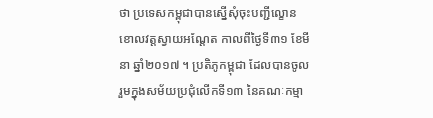ថា ប្រទេសកម្ពុជាបានស្នើសុំចុះបញ្ជីល្ខោនខោលវត្តស្វាយអណ្តែត កាលពីថ្ងៃទី៣១ ខែមីនា ឆ្នាំ២០១៧ ។ ប្រតិភូកម្ពុជា ដែលបានចូលរួមក្នុងសម័យប្រជុំលើកទី១៣ នៃគណៈកម្មា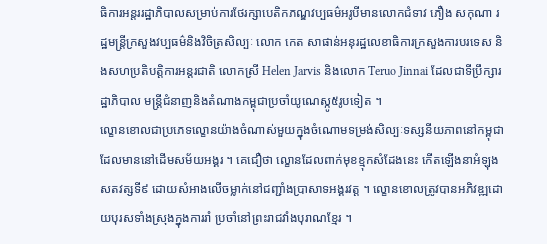ធិការអន្តររដ្ឋាភិបាលសម្រាប់ការថែរក្សាបេតិកភណ្ឌវប្បធម៌អរូបីមានលោកជំទាវ ភឿង សកុណា រដ្ឋមន្ត្រីក្រសួងវប្បធម៌និងវិចិត្រសិល្បៈ លោក កេត សាផាន់អនុរដ្ឋលេខាធិការក្រសួងការបរទេស និងសហប្រតិបត្តិការអន្តរជាតិ លោកស្រី Helen Jarvis និងលោក Teruo Jinnai ដែលជាទីប្រឹក្សារដ្ឋាភិបាល មន្ត្រីជំនាញនិងតំណាងកម្ពុជាប្រចាំយូណេស្កូ៥រូបទៀត ។
ល្ខោនខោលជាប្រភេទល្ខោនយ៉ាងចំណាស់មួយក្នុងចំណោមទម្រង់សិល្បៈទស្សនីយភាពនៅកម្ពុជា ដែលមាននៅដើមសម័យអង្គរ ។ គេជឿថា ល្ខោនដែលពាក់មុខខ្មុកសំដែងនេះ កើតឡើងនាអំឡុងសតវត្សទី៩ ដោយសំអាងលើចម្លាក់នៅជញ្ជាំងប្រាសាទអង្គរវត្ត ។ ល្ខោនខោលត្រូវបានអភិវឌ្ឍដោយបុរសទាំងស្រុងក្នុងការរាំ ប្រចាំនៅព្រះរាជវាំងបុរាណខ្មែរ ។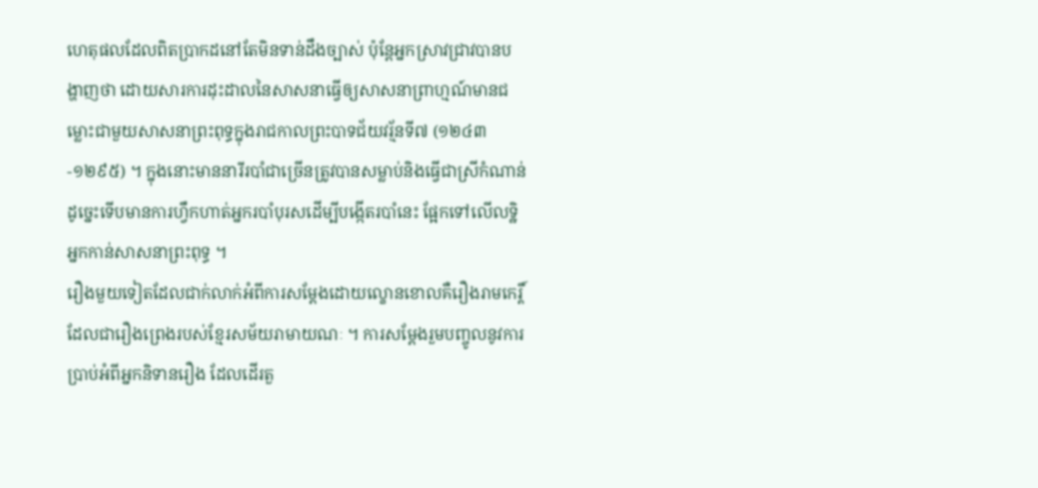ហេតុផលដែលពិតប្រាកដនៅតែមិនទាន់ដឹងច្បាស់ ប៉ុន្តែអ្នកស្រាវជ្រាវបានបង្ហាញថា ដោយសារការដុះដាលនៃសាសនាធ្វើឲ្យសាសនាព្រាហ្មណ៍មានជម្លោះជាមួយសាសនាព្រះពុទ្ធក្នុងរាជកាលព្រះបាទជ័យវរ្ម័នទី៧ (១២៤៣-១២៩៥) ។ ក្នុងនោះមាននារីរបាំជាច្រើនត្រូវបានសម្លាប់និងធ្វើជាស្រីកំណាន់ ដូច្នេះទើបមានការហ្វឹកហាត់អ្នករបាំបុរសដើម្បីបង្កើតរបាំនេះ ផ្អែកទៅលើលទ្ឋិអ្នកកាន់សាសនាព្រះពុទ្ធ ។
រឿងមួយទៀតដែលជាក់លាក់អំពីការសម្ដែងដោយល្ខោនខោលគឺរឿងរាមកេរ្តិ៍ដែលជារឿងព្រេងរបស់ខ្មែរសម័យរាមាយណៈ ។ ការសម្ដែងរួមបញ្ចូលនូវការប្រាប់អំពីអ្នកនិទានរឿង ដែលដើរតួ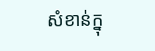សំខាន់ក្នុ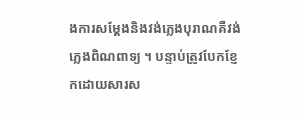ងការសម្ដែងនិងវង់ភ្លេងបុរាណគឺវង់ភ្លេងពិណពាទ្យ ។ បន្ទាប់ត្រូវបែកខ្ញែកដោយសារស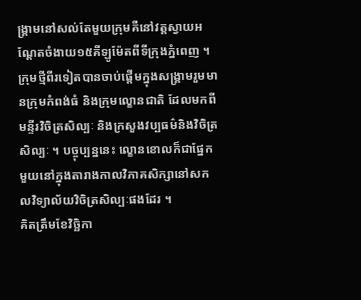ង្គ្រាមនៅសល់តែមួយក្រុមគឺនៅវត្តស្វាយអណ្ដែតចំងាយ១៥គីឡូម៉ែតពីទីក្រុងភ្នំពេញ ។ ក្រុមថ្មីពីរទៀតបានចាប់ផ្តើមក្នុងសង្គ្រាមរួមមានក្រុមកំពង់ធំ និងក្រុមល្ខោនជាតិ ដែលមកពីមន្ទីរវិចិត្រសិល្បៈ និងក្រសួងវប្បធម៌និងវិចិត្រសិល្បៈ ។ បច្ចុប្បន្ននេះ ល្ខោនខោលក៏ជាផ្នែកមួយនៅក្នុងតារាងកាលវិភាគសិក្សានៅសកលវិទ្យាល័យវិចិត្រសិល្បៈផងដែរ ។
គិតត្រឹមខែវិច្ឆិកា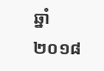ឆ្នាំ២០១៨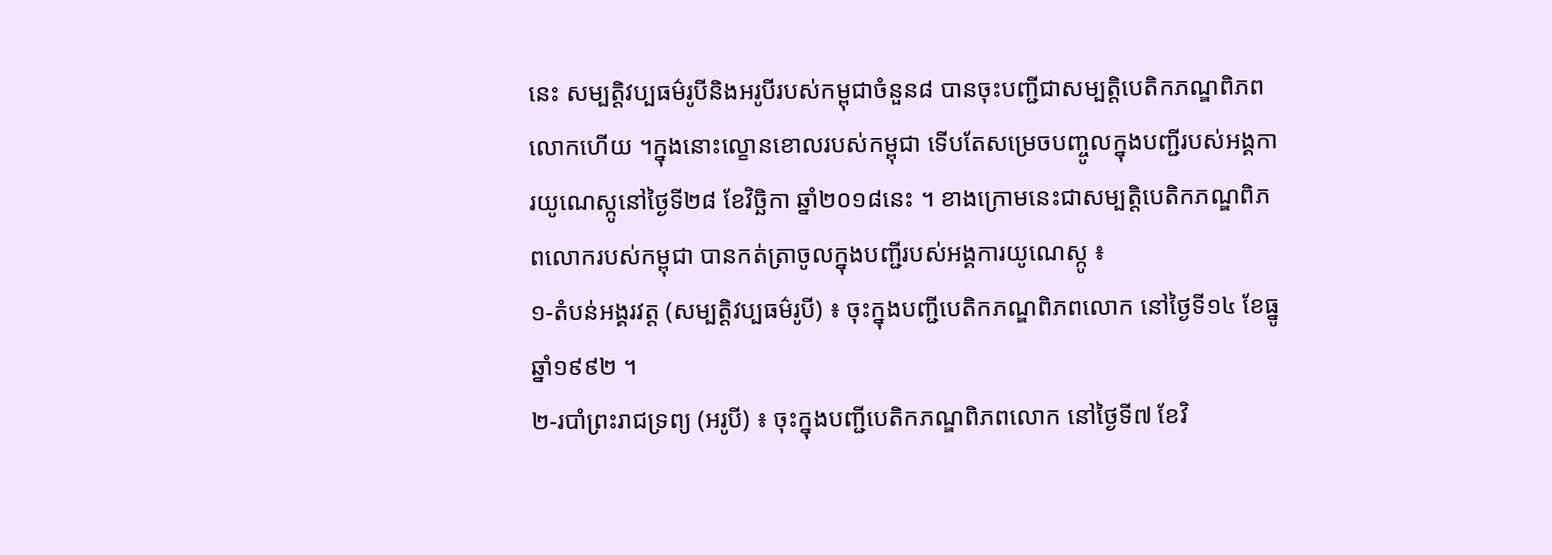នេះ សម្បត្តិវប្បធម៌រូបីនិងអរូបីរបស់កម្ពុជាចំនួន៨ បានចុះបញ្ជីជាសម្បត្តិបេតិកភណ្ឌពិភពលោកហើយ ។ក្នុងនោះល្ខោនខោលរបស់កម្ពុជា ទើបតែសម្រេចបញ្ចូលក្នុងបញ្ជីរបស់អង្គការយូណេស្កូនៅថ្ងៃទី២៨ ខែវិច្ឆិកា ឆ្នាំ២០១៨នេះ ។ ខាងក្រោមនេះជាសម្បត្តិបេតិកភណ្ឌពិភពលោករបស់កម្ពុជា បានកត់ត្រាចូលក្នុងបញ្ជីរបស់អង្គការយូណេស្កូ ៖
១-តំបន់អង្គរវត្ត (សម្បត្តិវប្បធម៌រូបី) ៖ ចុះក្នុងបញ្ជីបេតិកភណ្ឌពិភពលោក នៅថ្ងៃទី១៤ ខែធ្នូ ឆ្នាំ១៩៩២ ។
២-របាំព្រះរាជទ្រព្យ (អរូបី) ៖ ចុះក្នុងបញ្ជីបេតិកភណ្ឌពិភពលោក នៅថ្ងៃទី៧ ខែវិ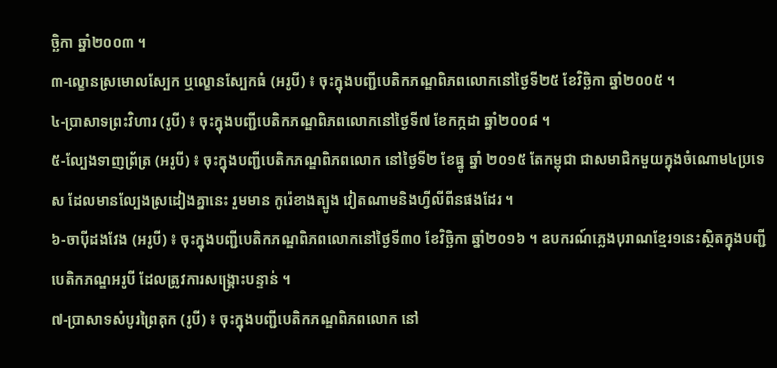ច្ឆិកា ឆ្នាំ២០០៣ ។
៣-ល្ខោនស្រមោលស្បែក ឬល្ខោនស្បែកធំ (អរូបី) ៖ ចុះក្នុងបញ្ជីបេតិកភណ្ឌពិភពលោកនៅថ្ងៃទី២៥ ខែវិច្ឆិកា ឆ្នាំ២០០៥ ។
៤-ប្រាសាទព្រះវិហារ (រូបី) ៖ ចុះក្នុងបញ្ជីបេតិកភណ្ឌពិភពលោកនៅថ្ងៃទី៧ ខែកក្កដា ឆ្នាំ២០០៨ ។
៥-ល្បែងទាញព្រ័ត្រ (អរូបី) ៖ ចុះក្នុងបញ្ជីបេតិកភណ្ឌពិភពលោក នៅថ្ងៃទី២ ខែធ្នូ ឆ្នាំ ២០១៥ តែកម្ពុជា ជាសមាជិកមួយក្នុងចំណោម៤ប្រទេស ដែលមានល្បែងស្រដៀងគ្នានេះ រួមមាន កូរ៉េខាងត្បូង វៀតណាមនិងហ្វីលីពីនផងដែរ ។
៦-ចាប៉ីដងវែង (អរូបី) ៖ ចុះក្នុងបញ្ជីបេតិកភណ្ឌពិភពលោកនៅថ្ងៃទី៣០ ខែវិច្ឆិកា ឆ្នាំ២០១៦ ។ ឧបករណ៍ភ្លេងបុរាណខ្មែរ១នេះស្ថិតក្នុងបញ្ជីបេតិកភណ្ឌអរូបី ដែលត្រូវការសង្គ្រោះបន្ទាន់ ។
៧-ប្រាសាទសំបូរព្រៃគុក (រូបី) ៖ ចុះក្នុងបញ្ជីបេតិកភណ្ឌពិភពលោក នៅ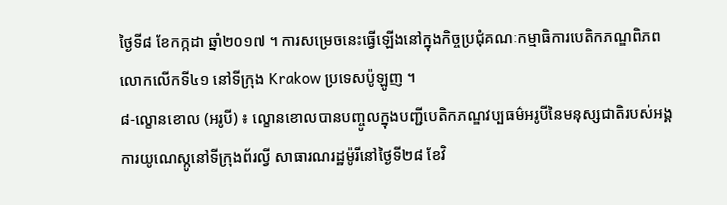ថ្ងៃទី៨ ខែកក្កដា ឆ្នាំ២០១៧ ។ ការសម្រេចនេះធ្វើឡើងនៅក្នុងកិច្ចប្រជុំគណៈកម្មាធិការបេតិកភណ្ឌពិភពលោកលើកទី៤១ នៅទីក្រុង Krakow ប្រទេសប៉ូឡូញ ។
៨-ល្ខោនខោល (អរូបី) ៖ ល្ខោនខោលបានបញ្ចូលក្នុងបញ្ជីបេតិកភណ្ឌវប្បធម៌អរូបីនៃមនុស្សជាតិរបស់អង្គការយូណេស្កូនៅទីក្រុងព័រល្វី សាធារណរដ្ឋម៉ូរីនៅថ្ងៃទី២៨ ខែវិ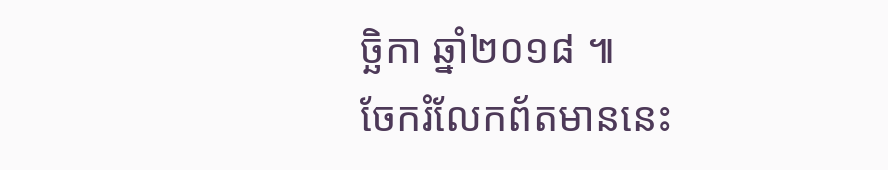ច្ឆិកា ឆ្នាំ២០១៨ ៕
ចែករំលែកព័តមាននេះ